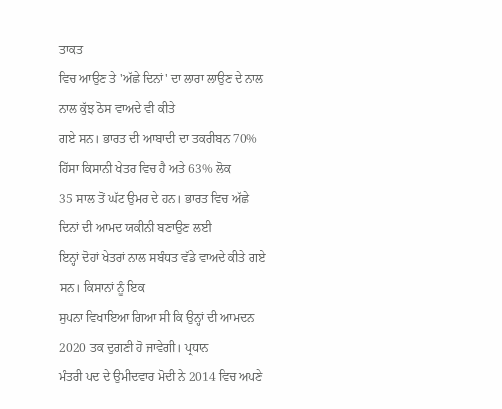ਤਾਕਤ
ਵਿਚ ਆਉਣ ਤੇ 'ਅੱਛੇ ਦਿਨਾਂ' ਦਾ ਲਾਰਾ ਲਾਉਣ ਦੇ ਨਾਲ ਨਾਲ ਕੁੱਝ ਠੋਸ ਵਾਅਦੇ ਵੀ ਕੀਤੇ
ਗਏ ਸਨ। ਭਾਰਤ ਦੀ ਆਬਾਦੀ ਦਾ ਤਕਰੀਬਨ 70% ਹਿੱਸਾ ਕਿਸਾਨੀ ਖੇਤਰ ਵਿਚ ਹੈ ਅਤੇ 63% ਲੋਕ
35 ਸਾਲ ਤੋਂ ਘੱਟ ਉਮਰ ਦੇ ਹਨ। ਭਾਰਤ ਵਿਚ ਅੱਛੇ ਦਿਨਾਂ ਦੀ ਆਮਦ ਯਕੀਨੀ ਬਣਾਉਣ ਲਈ
ਇਨ੍ਹਾਂ ਦੋਹਾਂ ਖੇਤਰਾਂ ਨਾਲ ਸਬੰਧਤ ਵੱਡੇ ਵਾਅਦੇ ਕੀਤੇ ਗਏ ਸਨ। ਕਿਸਾਨਾਂ ਨੂੰ ਇਕ
ਸੁਪਨਾ ਵਿਖਾਇਆ ਗਿਆ ਸੀ ਕਿ ਉਨ੍ਹਾਂ ਦੀ ਆਮਦਨ 2020 ਤਕ ਦੁਗਣੀ ਹੋ ਜਾਵੇਗੀ। ਪ੍ਰਧਾਨ
ਮੰਤਰੀ ਪਦ ਦੇ ਉਮੀਦਵਾਰ ਮੋਦੀ ਨੇ 2014 ਵਿਚ ਅਪਣੇ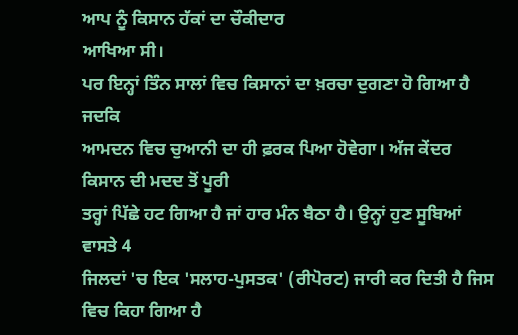ਆਪ ਨੂੰ ਕਿਸਾਨ ਹੱਕਾਂ ਦਾ ਚੌਕੀਦਾਰ
ਆਖਿਆ ਸੀ।
ਪਰ ਇਨ੍ਹਾਂ ਤਿੰਨ ਸਾਲਾਂ ਵਿਚ ਕਿਸਾਨਾਂ ਦਾ ਖ਼ਰਚਾ ਦੁਗਣਾ ਹੋ ਗਿਆ ਹੈ ਜਦਕਿ
ਆਮਦਨ ਵਿਚ ਚੁਆਨੀ ਦਾ ਹੀ ਫ਼ਰਕ ਪਿਆ ਹੋਵੇਗਾ। ਅੱਜ ਕੇਂਦਰ ਕਿਸਾਨ ਦੀ ਮਦਦ ਤੋਂ ਪੂਰੀ
ਤਰ੍ਹਾਂ ਪਿੱਛੇ ਹਟ ਗਿਆ ਹੈ ਜਾਂ ਹਾਰ ਮੰਨ ਬੈਠਾ ਹੈ। ਉਨ੍ਹਾਂ ਹੁਣ ਸੂਬਿਆਂ ਵਾਸਤੇ 4
ਜਿਲਦਾਂ 'ਚ ਇਕ 'ਸਲਾਹ-ਪੁਸਤਕ' (ਰੀਪੋਰਟ) ਜਾਰੀ ਕਰ ਦਿਤੀ ਹੈ ਜਿਸ ਵਿਚ ਕਿਹਾ ਗਿਆ ਹੈ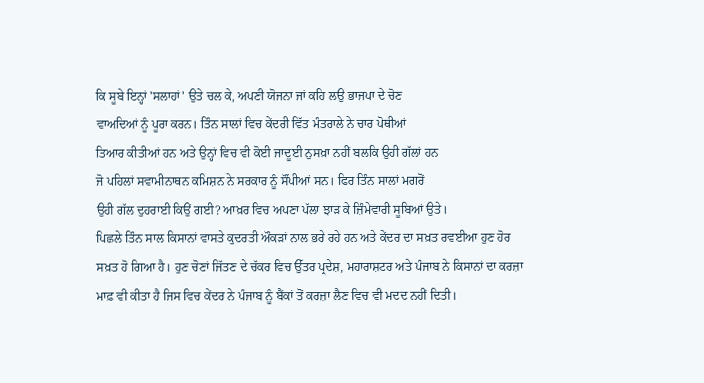ਕਿ ਸੂਬੇ ਇਨ੍ਹਾਂ 'ਸਲਾਹਾਂ' ਉਤੇ ਚਲ ਕੇ, ਅਪਣੀ ਯੋਜਨਾ ਜਾਂ ਕਹਿ ਲਉ ਭਾਜਪਾ ਦੇ ਚੋਣ
ਵਾਅਦਿਆਂ ਨੂੰ ਪੂਰਾ ਕਰਨ। ਤਿੰਨ ਸਾਲਾਂ ਵਿਚ ਕੇਂਦਰੀ ਵਿੱਤ ਮੰਤਰਾਲੇ ਨੇ ਚਾਰ ਪੋਥੀਆਂ
ਤਿਆਰ ਕੀਤੀਆਂ ਹਨ ਅਤੇ ਉਨ੍ਹਾਂ ਵਿਚ ਵੀ ਕੋਈ ਜਾਦੂਈ ਨੁਸਖ਼ਾ ਨਹੀਂ ਬਲਕਿ ਉਹੀ ਗੱਲਾਂ ਹਨ
ਜੋ ਪਹਿਲਾਂ ਸਵਾਮੀਨਾਥਨ ਕਮਿਸ਼ਨ ਨੇ ਸਰਕਾਰ ਨੂੰ ਸੌਂਪੀਆਂ ਸਨ। ਫਿਰ ਤਿੰਨ ਸਾਲਾਂ ਮਗਰੋਂ
ਉਹੀ ਗੱਲ ਦੁਹਰਾਈ ਕਿਉਂ ਗਈ? ਆਖ਼ਰ ਵਿਚ ਅਪਣਾ ਪੱਲਾ ਝਾੜ ਕੇ ਜ਼ਿੰਮੇਵਾਰੀ ਸੂਬਿਆਂ ਉਤੇ।
ਪਿਛਲੇ ਤਿੰਨ ਸਾਲ ਕਿਸਾਨਾਂ ਵਾਸਤੇ ਕੁਦਰਤੀ ਔਕੜਾਂ ਨਾਲ ਭਰੇ ਰਹੇ ਹਨ ਅਤੇ ਕੇਂਦਰ ਦਾ ਸਖ਼ਤ ਰਵਈਆ ਹੁਣ ਹੋਰ ਸਖ਼ਤ ਹੋ ਗਿਆ ਹੈ। ਹੁਣ ਚੋਣਾਂ ਜਿੱਤਣ ਦੇ ਚੱਕਰ ਵਿਚ ਉੱਤਰ ਪ੍ਰਦੇਸ਼, ਮਹਾਰਾਸ਼ਟਰ ਅਤੇ ਪੰਜਾਬ ਨੇ ਕਿਸਾਨਾਂ ਦਾ ਕਰਜ਼ਾ ਮਾਫ਼ ਵੀ ਕੀਤਾ ਹੈ ਜਿਸ ਵਿਚ ਕੇਂਦਰ ਨੇ ਪੰਜਾਬ ਨੂੰ ਬੈਂਕਾਂ ਤੋਂ ਕਰਜ਼ਾ ਲੈਣ ਵਿਚ ਵੀ ਮਦਦ ਨਹੀਂ ਦਿਤੀ।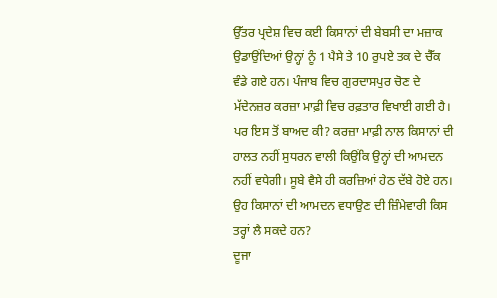ਉੱਤਰ ਪ੍ਰਦੇਸ਼ ਵਿਚ ਕਈ ਕਿਸਾਨਾਂ ਦੀ ਬੇਬਸੀ ਦਾ ਮਜ਼ਾਕ ਉਡਾਉਂਦਿਆਂ ਉਨ੍ਹਾਂ ਨੂੰ 1 ਪੈਸੇ ਤੇ 10 ਰੁਪਏ ਤਕ ਦੇ ਚੈੱਕ ਵੰਡੇ ਗਏ ਹਨ। ਪੰਜਾਬ ਵਿਚ ਗੁਰਦਾਸਪੁਰ ਚੋਣ ਦੇ ਮੱਦੇਨਜ਼ਰ ਕਰਜ਼ਾ ਮਾਫ਼ੀ ਵਿਚ ਰਫ਼ਤਾਰ ਵਿਖਾਈ ਗਈ ਹੈ। ਪਰ ਇਸ ਤੋਂ ਬਾਅਦ ਕੀ? ਕਰਜ਼ਾ ਮਾਫ਼ੀ ਨਾਲ ਕਿਸਾਨਾਂ ਦੀ ਹਾਲਤ ਨਹੀਂ ਸੁਧਰਨ ਵਾਲੀ ਕਿਉਂਕਿ ਉਨ੍ਹਾਂ ਦੀ ਆਮਦਨ ਨਹੀਂ ਵਧੇਗੀ। ਸੂਬੇ ਵੈਸੇ ਹੀ ਕਰਜ਼ਿਆਂ ਹੇਠ ਦੱਬੇ ਹੋਏ ਹਨ। ਉਹ ਕਿਸਾਨਾਂ ਦੀ ਆਮਦਨ ਵਧਾਉਣ ਦੀ ਜ਼ਿੰਮੇਵਾਰੀ ਕਿਸ ਤਰ੍ਹਾਂ ਲੈ ਸਕਦੇ ਹਨ?
ਦੂਜਾ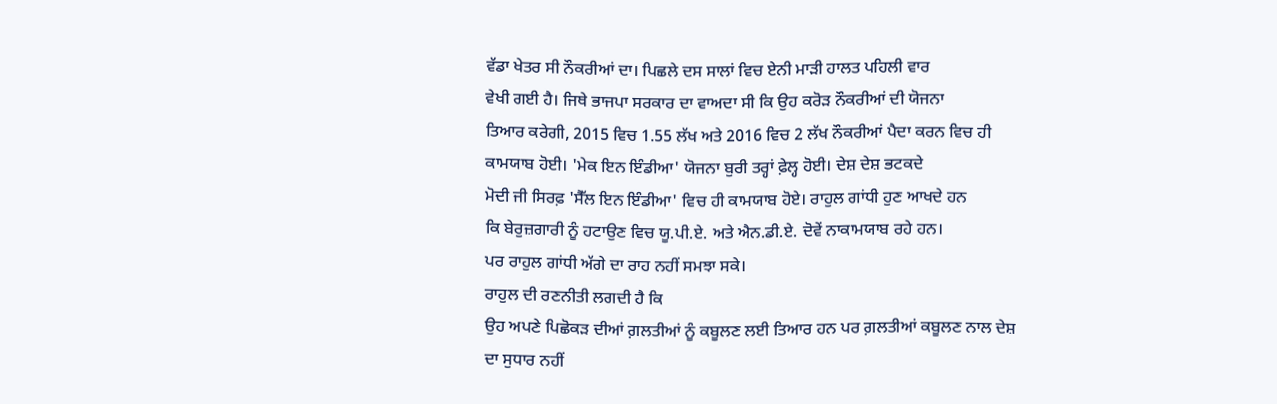ਵੱਡਾ ਖੇਤਰ ਸੀ ਨੌਕਰੀਆਂ ਦਾ। ਪਿਛਲੇ ਦਸ ਸਾਲਾਂ ਵਿਚ ਏਨੀ ਮਾੜੀ ਹਾਲਤ ਪਹਿਲੀ ਵਾਰ
ਵੇਖੀ ਗਈ ਹੈ। ਜਿਥੇ ਭਾਜਪਾ ਸਰਕਾਰ ਦਾ ਵਾਅਦਾ ਸੀ ਕਿ ਉਹ ਕਰੋੜ ਨੌਕਰੀਆਂ ਦੀ ਯੋਜਨਾ
ਤਿਆਰ ਕਰੇਗੀ, 2015 ਵਿਚ 1.55 ਲੱਖ ਅਤੇ 2016 ਵਿਚ 2 ਲੱਖ ਨੌਕਰੀਆਂ ਪੈਦਾ ਕਰਨ ਵਿਚ ਹੀ
ਕਾਮਯਾਬ ਹੋਈ। 'ਮੇਕ ਇਨ ਇੰਡੀਆ' ਯੋਜਨਾ ਬੁਰੀ ਤਰ੍ਹਾਂ ਫ਼ੇਲ੍ਹ ਹੋਈ। ਦੇਸ਼ ਦੇਸ਼ ਭਟਕਦੇ
ਮੋਦੀ ਜੀ ਸਿਰਫ਼ 'ਸੈੱਲ ਇਨ ਇੰਡੀਆ' ਵਿਚ ਹੀ ਕਾਮਯਾਬ ਹੋਏ। ਰਾਹੁਲ ਗਾਂਧੀ ਹੁਣ ਆਖਦੇ ਹਨ
ਕਿ ਬੇਰੁਜ਼ਗਾਰੀ ਨੂੰ ਹਟਾਉਣ ਵਿਚ ਯੂ.ਪੀ.ਏ. ਅਤੇ ਐਨ.ਡੀ.ਏ. ਦੋਵੇਂ ਨਾਕਾਮਯਾਬ ਰਹੇ ਹਨ।
ਪਰ ਰਾਹੁਲ ਗਾਂਧੀ ਅੱਗੇ ਦਾ ਰਾਹ ਨਹੀਂ ਸਮਝਾ ਸਕੇ।
ਰਾਹੁਲ ਦੀ ਰਣਨੀਤੀ ਲਗਦੀ ਹੈ ਕਿ
ਉਹ ਅਪਣੇ ਪਿਛੋਕੜ ਦੀਆਂ ਗ਼ਲਤੀਆਂ ਨੂੰ ਕਬੂਲਣ ਲਈ ਤਿਆਰ ਹਨ ਪਰ ਗ਼ਲਤੀਆਂ ਕਬੂਲਣ ਨਾਲ ਦੇਸ਼
ਦਾ ਸੁਧਾਰ ਨਹੀਂ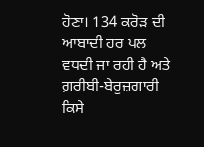ਹੋਣਾ। 134 ਕਰੋੜ ਦੀ ਆਬਾਦੀ ਹਰ ਪਲ ਵਧਦੀ ਜਾ ਰਹੀ ਹੈ ਅਤੇ
ਗ਼ਰੀਬੀ-ਬੇਰੁਜ਼ਗਾਰੀ ਕਿਸੇ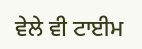ਵੇਲੇ ਵੀ ਟਾਈਮ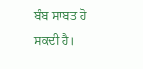ਬੰਬ ਸਾਬਤ ਹੋ ਸਕਦੀ ਹੈ।